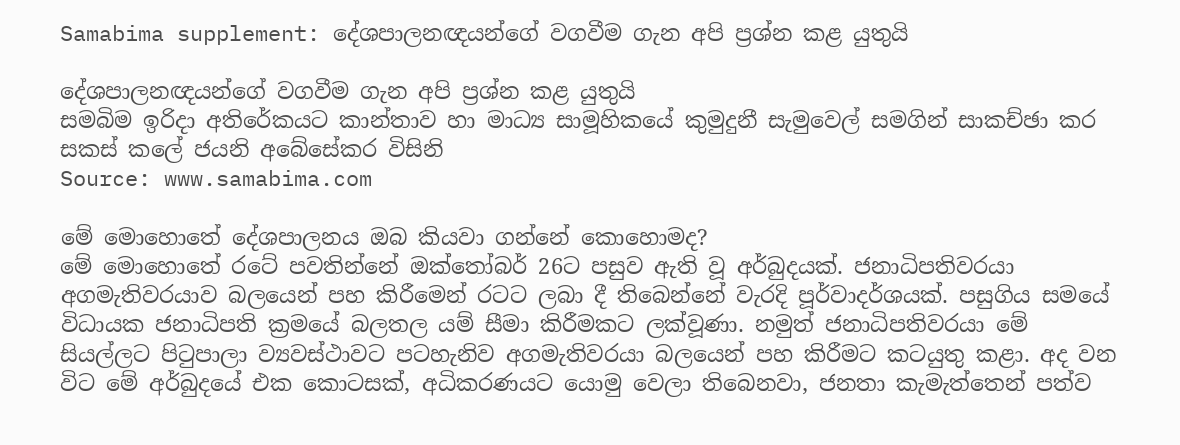Samabima supplement: දේශපාලනඥයන්ගේ වගවීම ගැන අපි ප්‍රශ්න කළ යුතුයි

දේශපාලනඥයන්ගේ වගවීම ගැන අපි ප්‍රශ්න කළ යුතුයි
සමබිම ඉරිදා අතිරේකයට කාන්තාව හා මාධ්‍ය සාමූහිකයේ කුමුදුනී සැමුවෙල් සමගින් සාකච්ඡා කර සකස් කලේ ජයනි අබේසේකර විසිනි
Source: www.samabima.com

මේ මොහොතේ දේශපාලනය ඔබ කියවා ගන්නේ කොහොමද?
මේ මොහොතේ රටේ පවතින්නේ ඔක්තෝබර් 26ට පසුව ඇති වූ අර්බුදයක්. ජනාධිපතිවරයා අගමැතිවරයාව බලයෙන් පහ කිරීමෙන් රටට ලබා දී තිබෙන්නේ වැරදි පූර්වාදර්ශයක්. පසුගිය සමයේ විධායක ජනාධිපති ක්‍රමයේ බලතල යම් සීමා කිරීමකට ලක්වූණා. නමුත් ජනාධිපතිවරයා මේ සියල්ලට පිටුපාලා ව්‍යවස්ථාවට පටහැනිව අගමැතිවරයා බලයෙන් පහ කිරීමට කටයුතු කළා. අද වන විට මේ අර්බුදයේ එක කොටසක්, අධිකරණයට යොමු වෙලා තිබෙනවා, ජනතා කැමැත්තෙන් පත්ව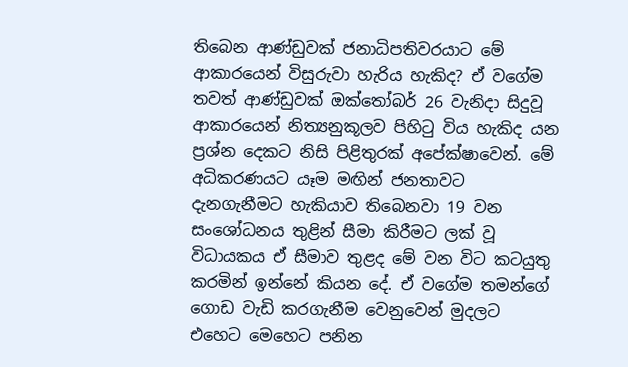තිබෙන ආණ්ඩුවක් ජනාධිපතිවරයාට මේ ආකාරයෙන් විසුරුවා හැරිය හැකිද? ඒ වගේම තවත් ආණ්ඩුවක් ඔක්තෝබර් 26 වැනිදා සිදුවූ ආකාරයෙන් නිත්‍යනුකූලව පිහිටු විය හැකිද යන ප්‍රශ්න දෙකට නිසි පිළිතුරක් අපේක්ෂාවෙන්. මේ අධිකරණයට යෑම මඟින් ජනතාවට දැනගැනීමට හැකියාව තිබෙනවා 19 වන සංශෝධනය තුළින් සීමා කිරීමට ලක් වූ විධායකය ඒ සීමාව තුළද මේ වන විට කටයුතු කරමින් ඉන්නේ කියන දේ. ඒ වගේම තමන්ගේ ගොඩ වැඩි කරගැනීම වෙනුවෙන් මුදලට එහෙට මෙහෙට පනින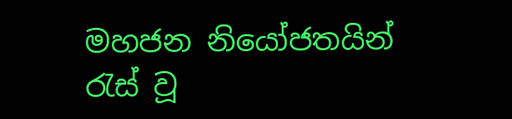මහජන නියෝජතයින් රැස් වූ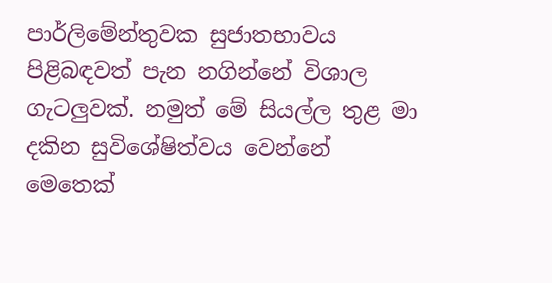පාර්ලිමේන්තුවක සුජාතභාවය පිළිබඳවත් පැන නගින්නේ විශාල ගැටලුවක්. නමුත් මේ සියල්ල තුළ මා දකින සුවිශේෂිත්වය වෙන්නේ මෙතෙක්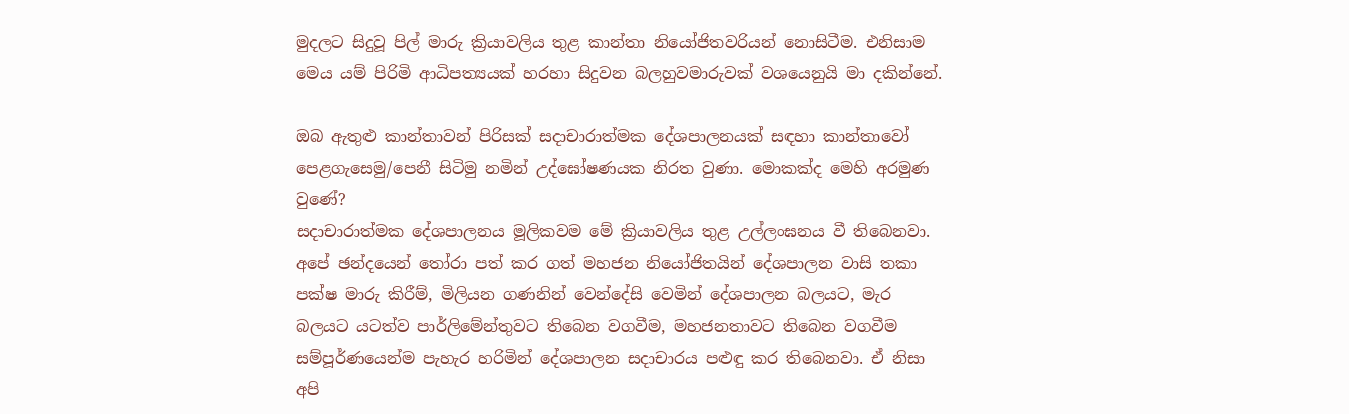මුදලට සිදුවූ පිල් මාරු ක්‍රියාවලිය තුළ කාන්තා නියෝජිතවරියන් නොසිටීම. එනිසාම මෙය යම් පිරිමි ආධිපත්‍යයක් හරහා සිදුවන බලහුවමාරුවක් වශයෙනුයි මා දකින්නේ.

ඔබ ඇතුළු කාන්තාවන් පිරිසක් සදාචාරාත්මක දේශපාලනයක් සඳහා කාන්තාවෝ පෙළගැසෙමු/පෙනී සිටිමු නමින් උද්ඝෝෂණයක නිරත වුණා. මොකක්ද මෙහි අරමුණ වුණේ?
සදාචාරාත්මක දේශපාලනය මූලිකවම මේ ක්‍රියාවලිය තුළ උල්ලංඝනය වී තිබෙනවා. අපේ ඡන්දයෙන් තෝරා පත් කර ගත් මහජන නියෝජිතයින් දේශපාලන වාසි තකා පක්ෂ මාරු කිරීම්, මිලියන ගණනින් වෙන්දේසි වෙමින් දේශපාලන බලයට, මැර බලයට යටත්ව පාර්ලිමේන්තුවට තිබෙන වගවීම, මහජනතාවට තිබෙන වගවීම සම්පූර්ණයෙන්ම පැහැර හරිමින් දේශපාලන සදාචාරය පළුඳු කර තිබෙනවා. ඒ නිසා අපි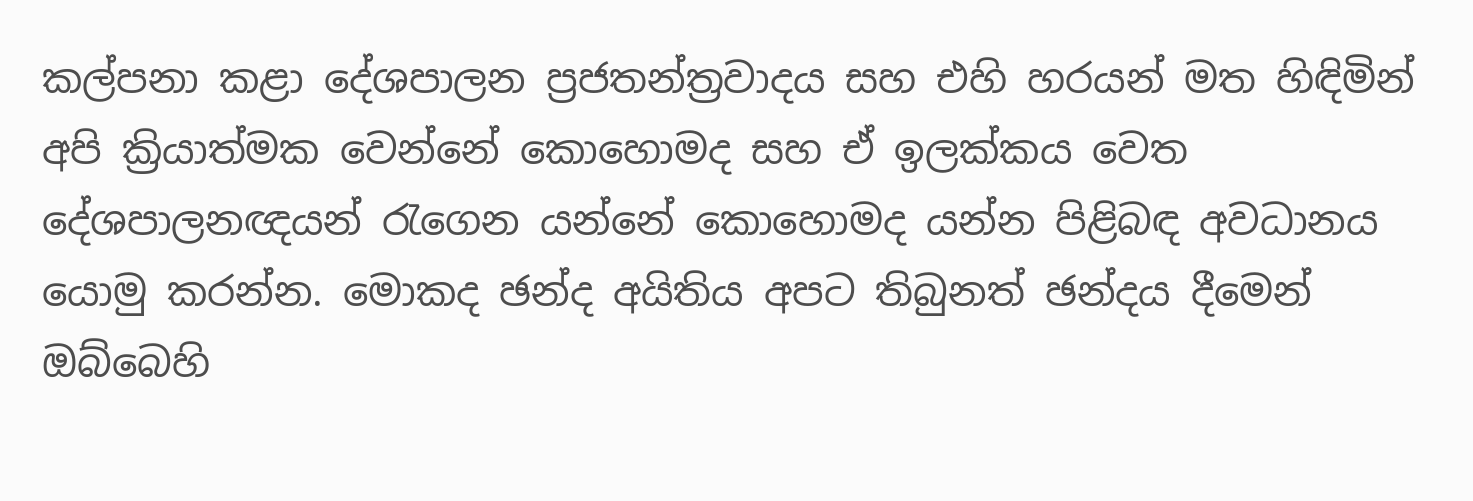කල්පනා කළා දේශපාලන ප්‍රජතන්ත්‍රවාදය සහ එහි හරයන් මත හිඳිමින් අපි ක්‍රියාත්මක වෙන්නේ කොහොමද සහ ඒ ඉලක්කය වෙත දේශපාලනඥයන් රැගෙන යන්නේ කොහොමද යන්න පිළිබඳ අවධානය යොමු කරන්න. මොකද ඡන්ද අයිතිය අපට තිබුනත් ඡන්දය දීමෙන් ඔබ්බෙහි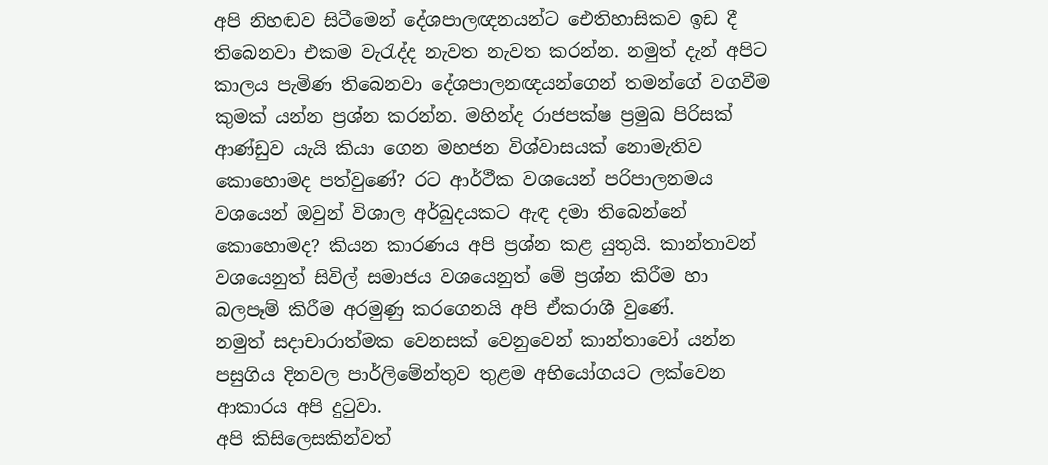අපි නිහඬව සිටීමෙන් දේශපාලඥනයන්ට ඓතිහාසිකව ඉඩ දී තිබෙනවා එකම වැරැද්ද නැවත නැවත කරන්න. නමුත් දැන් අපිට කාලය පැමිණ තිබෙනවා දේශපාලනඥයන්ගෙන් තමන්ගේ වගවීම කුමක් යන්න ප්‍රශ්න කරන්න. මහින්ද රාජපක්ෂ ප්‍රමුඛ පිරිසක් ආණ්ඩුව යැයි කියා ගෙන මහජන විශ්වාසයක් නොමැතිව කොහොමද පත්වුණේ? රට ආර්ථීක වශයෙන් පරිපාලනමය වශයෙන් ඔවුන් විශාල අර්බුදයකට ඇඳ දමා තිබෙන්නේ කොහොමද? කියන කාරණය අපි ප්‍රශ්න කළ යුතුයි. කාන්තාවන් වශයෙනුත් සිවිල් සමාජය වශයෙනුත් මේ ප්‍රශ්න කිරීම හා බලපෑම් කිරීම අරමුණු කරගෙනයි අපි ඒකරාශී වුණේ.
නමුත් සදාචාරාත්මක වෙනසක් වෙනුවෙන් කාන්තාවෝ යන්න පසුගිය දිනවල පාර්ලිමේන්තුව තුළම අභියෝගයට ලක්වෙන ආකාරය අපි දුටුවා.
අපි කිසිලෙසකින්වත්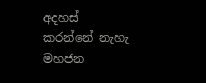අදහස් කරන්නේ නැහැ මහජන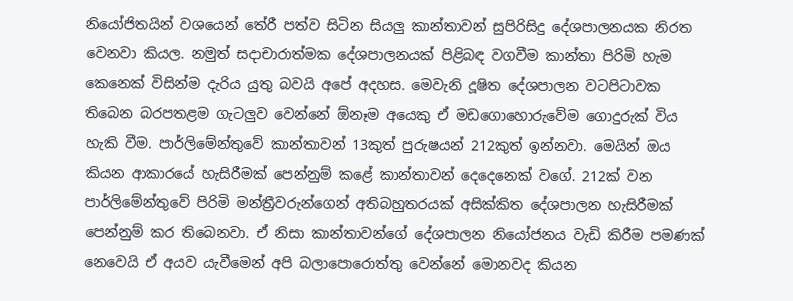නියෝජිතයින් වශයෙන් තේරී පත්ව සිටින සියලු කාන්තාවන් සුපිරිසිදු දේශපාලනයක නිරත වෙනවා කියල. නමුත් සදාචාරාත්මක දේශපාලනයක් පිළිබඳ වගවීම කාන්තා පිරිමි හැම කෙනෙක් විසින්ම දැරිය යුතු බවයි අපේ අදහස. මෙවැනි දූෂිත දේශපාලන වටපිටාවක තිබෙන බරපතළම ගැටලුව වෙන්නේ ඕනෑම අයෙකු ඒ මඩගොහොරුවේම ගොදුරුක් විය හැකි වීම. පාර්ලිමේන්තුවේ කාන්තාවන් 13කුත් පුරුෂයන් 212කුත් ඉන්නවා. මෙයින් ඔය කියන ආකාරයේ හැසිරීමක් පෙන්නුම් කළේ කාන්තාවන් දෙදෙනෙක් වගේ. 212ක් වන පාර්ලිමේන්තුවේ පිරිමි මන්ත්‍රීවරුන්ගෙන් අතිබහුතරයක් අසික්කිත දේශපාලන හැසිරීමක් පෙන්නුම් කර තිබෙනවා. ඒ නිසා කාන්තාවන්ගේ දේශපාලන නියෝජනය වැඩි කිරීම පමණක් නෙවෙයි ඒ අයව යැවීමෙන් අපි බලාපොරොත්තු වෙන්නේ මොනවද කියන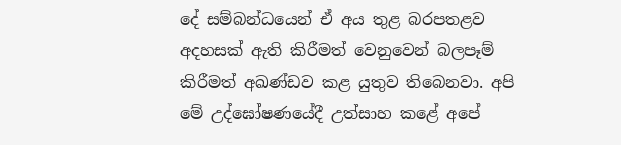දේ සම්බන්ධයෙන් ඒ අය තුළ බරපතළව අදහසක් ඇති කිරීමත් වෙනුවෙන් බලපෑම් කිරීමත් අඛණ්ඩව කළ යුතුව තිබෙනවා. අපි මේ උද්ඝෝෂණයේදී උත්සාහ කළේ අපේ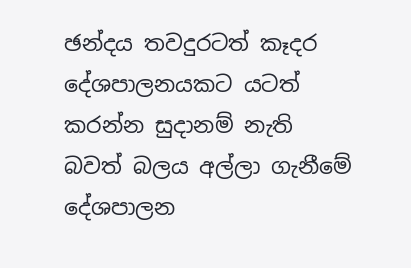ඡන්දය තවදුරටත් කෑදර දේශපාලනයකට යටත් කරන්න සුදානම් නැති බවත් බලය අල්ලා ගැනීමේ දේශපාලන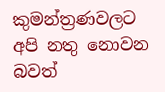කුමන්ත්‍රණවලට අපි නතු නොවන බවත්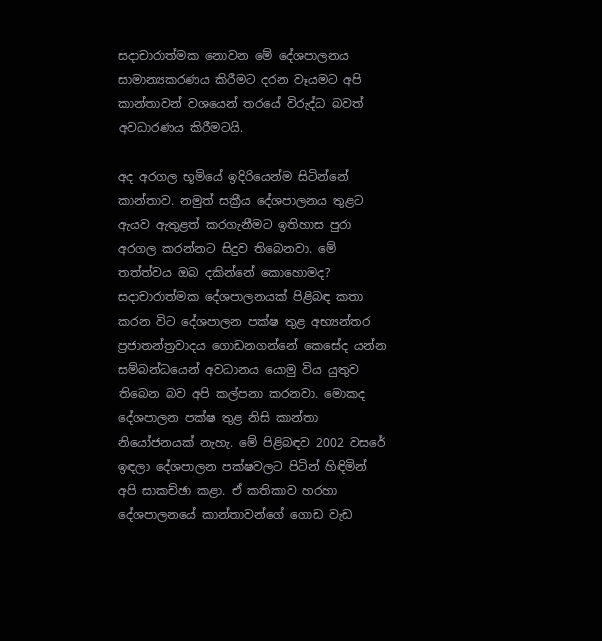සදාචාරාත්මක නොවන මේ දේශපාලනය සාමාන්‍යකරණය කිරීමට දරන වෑයමට අපි කාන්තාවන් වශයෙන් තරයේ විරුද්ධ බවත් අවධාරණය කිරීමටයි.

අද අරගල භූමියේ ඉදිරියෙන්ම සිටින්නේ කාන්තාව. නමුත් සක්‍රීය දේශපාලනය තුළට ඇයව ඇතුළත් කරගැනීමට ඉතිහාස පුරා අරගල කරන්නට සිදුව තිබෙනවා. මේ තත්ත්වය ඔබ දකින්නේ කොහොමද?
සදාචාරාත්මක දේශපාලනයක් පිළිබඳ කතා කරන විට දේශපාලන පක්ෂ තුළ අභ්‍යන්තර ප්‍රජාතන්ත්‍රවාදය ගොඩනගන්නේ කෙසේද යන්න සම්බන්ධයෙන් අවධානය යොමු විය යුතුව තිබෙන බව අපි කල්පනා කරනවා. මොකද දේශපාලන පක්ෂ තුළ නිසි කාන්තා නියෝජනයක් නැහැ. මේ පිළිබඳව 2002 වසරේ ඉඳලා දේශපාලන පක්ෂවලට පිටින් හිඳිමින් අපි සාකච්ඡා කළා. ඒ කතිකාව හරහා දේශපාලනයේ කාන්තාවන්ගේ ගොඩ වැඩ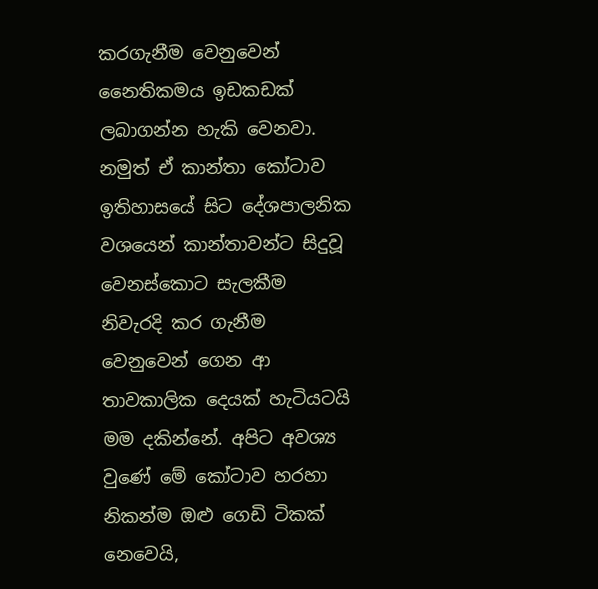කරගැනීම වෙනුවෙන් නෛතිකමය ඉඩකඩක් ලබාගන්න හැකි වෙනවා. නමුත් ඒ කාන්තා කෝටාව ඉතිහාසයේ සිට දේශපාලනික වශයෙන් කාන්තාවන්ට සිදුවූ වෙනස්කොට සැලකීම නිවැරදි කර ගැනීම වෙනුවෙන් ගෙන ආ තාවකාලික දෙයක් හැටියටයි මම දකින්නේ. අපිට අවශ්‍ය වුණේ මේ කෝටාව හරහා නිකන්ම ඔළු ගෙඩි ටිකක් නෙවෙයි,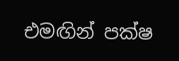එමඟින් පක්ෂ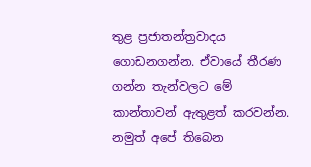තුළ ප්‍රජාතන්ත්‍රවාදය ගොඩනගන්න. ඒවායේ තීරණ ගන්න තැන්වලට මේ කාන්තාවන් ඇතුළත් කරවන්න. නමුත් අපේ තිබෙන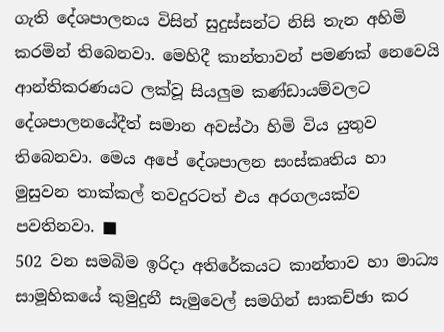ගැති දේශපාලනය විසින් සුදුස්සන්ට නිසි තැන අහිමි කරමින් තිබෙනවා. මෙහිදී කාන්තාවන් පමණක් නෙවෙයි ආන්තිකරණයට ලක්වූ සියලුම කණ්ඩායම්වලට දේශපාලනයේදීත් සමාන අවස්ථා හිමි විය යුතුව තිබෙනවා. මෙය අපේ දේශපාලන සංස්කෘතිය හා මුසුවන තාක්කල් තවදුරටත් එය අරගලයක්ව පවතිනවා. ■
502 වන සමබිම ඉරිදා අතිරේකයට කාන්තාව හා මාධ්‍ය සාමූහිකයේ කුමුදුනී සැමුවෙල් සමගින් සාකච්ඡා කර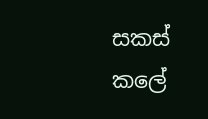සකස් කලේ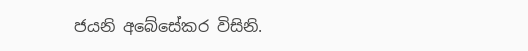ජයනි අබේසේකර විසිනි.